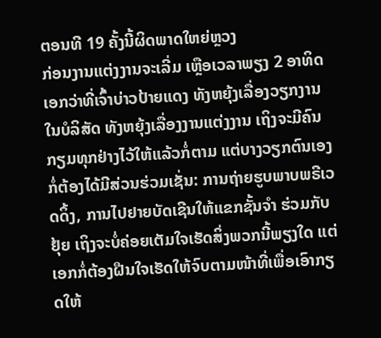ຕອນທີ 19 ຄັ້ງນີ້ຜິດພາດໃຫຍ່ຫຼວງ
ກ່ອນງານແຕ່ງງານຈະເລີ່ມ ເຫຼືອເວລາພຽງ 2 ອາທິດ ເອກວ່າທີ່ເຈົ້າບ່າວປ້າຍແດງ ທັງຫຍຸ້ງເລື່ອງວຽກງານໃນບໍລິສັດ ທັງຫຍຸ້ງເລື່ອງງານແຕ່ງງານ ເຖິງຈະມີຄົນກຽມທຸກຢ່າງໄວ້ໃຫ້ແລ້ວກໍ່ຕາມ ແຕ່ບາງວຽກຕົນເອງກໍ່ຕ້ອງໄດ້ມີສ່ວນຮ່ວມເຊັ່ນ: ການຖ່າຍຮູບພາບພຣີເວດດິ້ງ, ການໄປຢາຍບັດເຊີນໃຫ້ແຂກຊັ້ນຈຳ ຮ່ວມກັບຢຸ້ຍ ເຖິງຈະບໍ່ຄ່ອຍເຕັມໃຈເຮັດສິ່ງພວກນີ້ພຽງໃດ ແຕ່ເອກກໍ່ຕ້ອງຝືນໃຈເຮັດໃຫ້ຈົບຕາມໜ້າທີ່ເພື່ອເອົາກຽດໃຫ້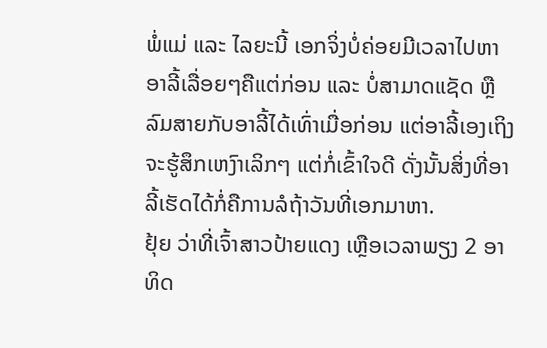ພໍ່ແມ່ ແລະ ໄລຍະນີ້ ເອກຈິ່ງບໍ່ຄ່ອຍມີເວລາໄປຫາອາລີ້ເລື່ອຍໆຄືແຕ່ກ່ອນ ແລະ ບໍ່ສາມາດແຊັດ ຫຼື ລົມສາຍກັບອາລີ້ໄດ້ເທົ່າເມື່ອກ່ອນ ແຕ່ອາລີ້ເອງເຖິງຈະຮູ້ສຶກເຫງົາເລິກໆ ແຕ່ກໍ່ເຂົ້າໃຈດີ ດັ່ງນັ້ນສິ່ງທີ່ອາລີ້ເຮັດໄດ້ກໍ່ຄືການລໍຖ້າວັນທີ່ເອກມາຫາ.
ຢຸ້ຍ ວ່າທີ່ເຈົ້າສາວປ້າຍແດງ ເຫຼືອເວລາພຽງ 2 ອາທິດ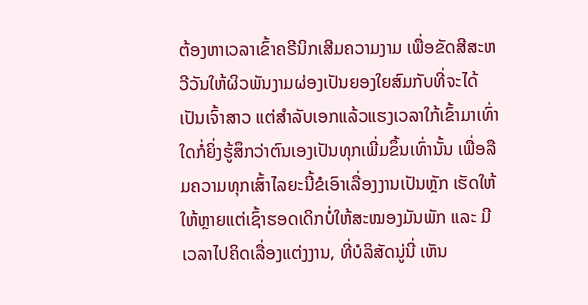ຕ້ອງຫາເວລາເຂົ້າຄຣີນິກເສີມຄວາມງາມ ເພື່ອຂັດສີສະຫວີວັນໃຫ້ຜິວພັນງາມຜ່ອງເປັນຍອງໃຍສົມກັບທີ່ຈະໄດ້ເປັນເຈົ້າສາວ ແຕ່ສຳລັບເອກແລ້ວແຮງເວລາໃກ້ເຂົ້າມາເທົ່າ ໃດກໍ່ຍິ່ງຮູ້ສຶກວ່າຕົນເອງເປັນທຸກເພີ່ມຂຶ້ນເທົ່ານັ້ນ ເພື່ອລືມຄວາມທຸກເສົ້າໄລຍະນີ້ຂໍເອົາເລື່ອງງານເປັນຫຼັກ ເຮັດໃຫ້ໃຫ້ຫຼາຍແຕ່ເຊົ້າຮອດເດິກບໍ່ໃຫ້ສະໝອງມັນພັກ ແລະ ມີເວລາໄປຄິດເລື່ອງແຕ່ງງານ, ທີ່ບໍລິສັດນູ່ນີ່ ເຫັນ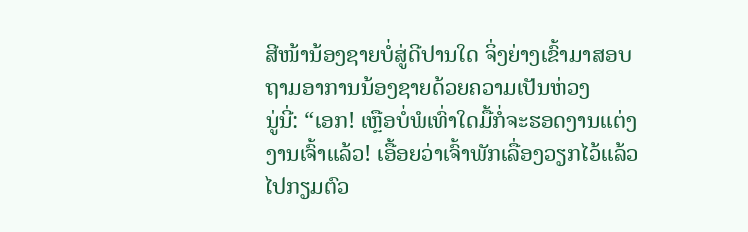ສີໜ້ານ້ອງຊາຍບໍ່ສູ່ດີປານໃດ ຈິ່ງຍ່າງເຂົ້າມາສອບຖາມອາການນ້ອງຊາຍດ້ວຍຄວາມເປັນຫ່ວງ
ນູ່ນີ່: “ເອກ! ເຫຼືອບໍ່ພໍເທົ່າໃດມື້ກໍ່ຈະຮອດງານແຕ່ງງານເຈົ້າແລ້ວ! ເອື້ອຍວ່າເຈົ້າພັກເລື່ອງວຽກໄວ້ແລ້ວ ໄປກຽມຕົວ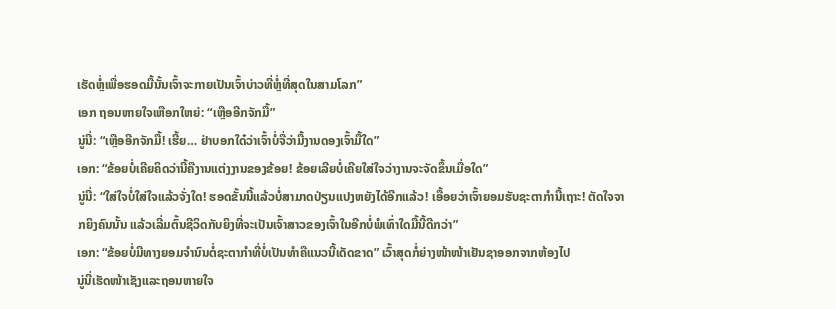ເຮັດຫຼໍ່ເພື່ອຮອດມື້ນັ້ນເຈົ້າຈະກາຍເປັນເຈົ້າບ່າວທີ່ຫຼໍ່ທີ່ສຸດໃນສາມໂລກ”
ເອກ ຖອນຫາຍໃຈເຫືອກໃຫຍ່: “ເຫຼືອອີກຈັກມື້”
ນູ່ນີ່: “ເຫຼືອອີກຈັກມື້! ເຮີ້ຍ… ຢ່າບອກໃດ໋ວ່າເຈົ້າບໍ່ຈື່ວ່າມື້ງານດອງເຈົ້າມື້ໃດ”
ເອກ: “ຂ້ອຍບໍ່ເຄີຍຄິດວ່ານີ້ຄືງານແຕ່ງງານຂອງຂ້ອຍ! ຂ້ອຍເລີຍບໍ່ເຄີຍໃສ່ໃຈວ່າງານຈະຈັດຂຶ້ນເມື່ອໃດ”
ນູ່ນີ່: “ໃສ່ໃຈບໍ່ໃສ່ໃຈແລ້ວຈັ່ງໃດ! ຮອດຂັ້ນນີ້ແລ້ວບໍ່ສາມາດປ່ຽນແປງຫຍັງໄດ້ອີກແລ້ວ! ເອື້ອຍວ່າເຈົ້າຍອມຮັບຊະຕາກຳນີ້ເຖາະ! ຕັດໃຈຈາກຍິງຄົນນັ້ນ ແລ້ວເລີ່ມຕົ້ນຊີວິດກັບຍິງທີ່ຈະເປັນເຈົ້າສາວຂອງເຈົ້າໃນອີກບໍ່ພໍເທົ່າໃດມື້ນີ້ດີກວ່າ”
ເອກ: “ຂ້ອຍບໍ່ມີທາງຍອມຈຳນົນຕໍ່ຊະຕາກຳທີ່ບໍ່ເປັນທຳຄືແນວນີ້ເດັດຂາດ” ເວົ້າສຸດກໍ່ຍ່າງໜ້າໜ້າເຢັນຊາອອກຈາກຫ້ອງໄປ
ນູ່ນີ່ເຮັດໜ້າເຊັງແລະຖອນຫາຍໃຈ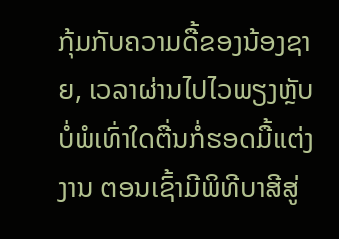ກຸ້ມກັບຄວາມດື້ຂອງນ້ອງຊາຍ, ເວລາຜ່ານໄປໄວພຽງຫຼັບບໍ່ພໍເທົ່າໃດຕື່ນກໍ່ຮອດມື້ແຕ່ງງານ ຕອນເຊົ້າມີພິທີບາສີສູ່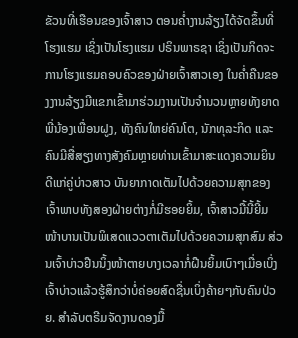ຂັວນທີ່ເຮືອນຂອງເຈົ້າສາວ ຕອນຄ່ຳງານລ້ຽງໄດ້ຈັດຂຶ້ນທີ່ໂຮງແຮມ ເຊິ່ງເປັນໂຮງແຮມ ປຣິນພາຣຊາ ເຊິ່ງເປັນກິດຈະການໂຮງແຮມຄອບຄົວຂອງຝ່າຍເຈົ້າສາວເອງ ໃນຄ່ຳຄືນຂອງງານລ້ຽງມີແຂກເຂົ້າມາຮ່ວມງານເປັນຈຳນວນຫຼາຍທັງຍາດພີ່ນ້ອງເພື່ອນຝູງ, ທັງຄົນໃຫຍ່ຄົນໂຕ, ນັກທຸລະກິດ ແລະ ຄົນມີສື່ສຽງທາງສັງຄົມຫຼາຍທ່ານເຂົ້າມາສະແດງຄວາມຍິນດີແກ່ຄູ່ບ່າວສາວ ບັນຍາກາດເຕັມໄປດ້ວຍຄວາມສຸກຂອງເຈົ້າພາບທັງສອງຝ່າຍຕ່າງກໍ່ມີຮອຍຍິ້ມ, ເຈົ້າສາວມື້ນີ້ຍີ້ມໜ້າບານເປັນພິເສດແວວຕາເຕັມໄປດ້ວຍຄວາມສຸກສົມ ສ່ວນເຈົ້າບ່າວຢືນນິ້ງໜ້າຕາຍບາງເວລາກໍ່ຝືນຍິ້ມເບົາໆເມື່ອເບິ່ງເຈົ້າບ່າວແລ້ວຮູ້ສຶກວ່າບໍ່ຄ່ອຍສົດຊື່ນເບິ່ງຄ້າຍໆກັບຄົນປ່ວຍ. ສຳລັບຕຣີມຈັດງານດອງມື້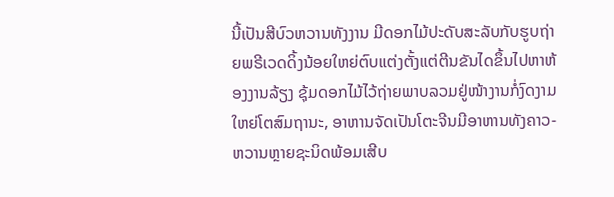ນີ້ເປັນສີບົວຫວານທັງງານ ມີດອກໄມ້ປະດັບສະລັບກັບຮູບຖ່າຍພຣີເວດດິ້ງນ້ອຍໃຫຍ່ຕົບແຕ່ງຕັ້ງແຕ່ຕີນຂັນໄດຂຶ້ນໄປຫາຫ້ອງງານລ້ຽງ ຊຸ້ມດອກໄມ້ໄວ້ຖ່າຍພາບລວມຢູ່ໜ້າງານກໍ່ງົດງາມໃຫຍ່ໂຕສົມຖານະ, ອາຫານຈັດເປັນໂຕະຈີນມີອາຫານທັງຄາວ-ຫວານຫຼາຍຊະນິດພ້ອມເສີບ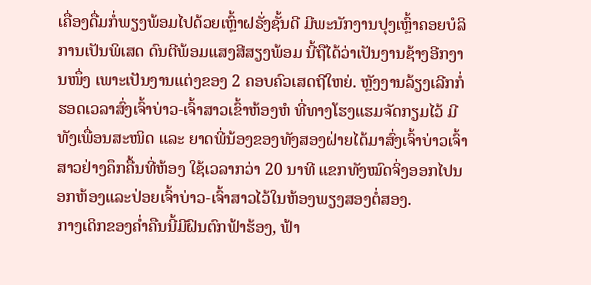ເຄື່ອງດື່ມກໍ່ພຽງພ້ອມໄປດ້ວຍເຫຼົ້າຝຣັ່ງຊັ້ນດີ ມີພະນັກງານປຸງເຫຼົ້າຄອຍບໍລິການເປັນພິເສດ ດົນຕີພ້ອມແສງສີສຽງພ້ອມ ນີ້ຖືໄດ້ວ່າເປັນງານຊ້າງອີກງານໜຶ່ງ ເພາະເປັນງານແຕ່ງຂອງ 2 ຄອບຄົວເສດຖີໃຫຍ່. ຫຼັງງານລ້ຽງເລີກກໍ່ຮອດເວລາສົ່ງເຈົ້າບ່າວ-ເຈົ້າສາວເຂົ້າຫ້ອງຫໍ ທີ່ທາງໂຮງແຮມຈັດກຽມໄວ້ ມີທັງເພື່ອນສະໜິດ ແລະ ຍາດພີ່ນ້ອງຂອງທັງສອງຝ່າຍໄດ້ມາສົ່ງເຈົ້າບ່າວເຈົ້າສາວຢ່າງຄຶກຄື້ນທີ່ຫ້ອງ ໃຊ້ເວລາກວ່າ 20 ນາທີ ແຂກທັງໝົດຈິ່ງອອກໄປນອກຫ້ອງແລະປ່ອຍເຈົ້າບ່າວ-ເຈົ້າສາວໄວ້ໃນຫ້ອງພຽງສອງຕໍ່ສອງ.
ກາງເດິກຂອງຄ່ຳຄືນນີ້ມີຝົນຕົກຟ້າຮ້ອງ, ຟ້າ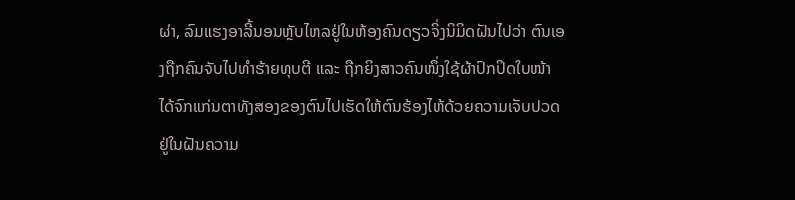ຜ່າ, ລົມແຮງອາລີ້ນອນຫຼັບໄຫລຢູ່ໃນຫ້ອງຄົນດຽວຈິ່ງນິມິດຝັນໄປວ່າ ຕົນເອງຖືກຄົນຈັບໄປທຳຮ້າຍທຸບຕີ ແລະ ຖືກຍິງສາວຄົນໜຶ່ງໃຊ້ຜ້າປົກປິດໃບໜ້າໄດ້ຈົກແກ່ນຕາທັງສອງຂອງຕົນໄປເຮັດໃຫ້ຕົນຮ້ອງໄຫ້ດ້ວຍຄວາມເຈັບປວດຢູ່ໃນຝັນຄວາມ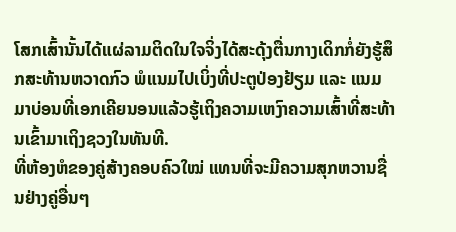ໂສກເສົ້ານັ້ນໄດ້ແຜ່ລາມຕິດໃນໃຈຈິ່ງໄດ້ສະດຸ້ງຕື່ນກາງເດິກກໍ່ຍັງຮູ້ສຶກສະທ້ານຫວາດກົວ ພໍແນມໄປເບິ່ງທີ່ປະຕູປ່ອງຢ້ຽມ ແລະ ແນມມາບ່ອນທີ່ເອກເຄີຍນອນແລ້ວຮູ້ເຖິງຄວາມເຫງົາຄວາມເສົ້າທີ່ສະທ້ານເຂົ້າມາເຖິງຊວງໃນທັນທີ.
ທີ່ຫ້ອງຫໍຂອງຄູ່ສ້າງຄອບຄົວໃໝ່ ແທນທີ່ຈະມີຄວາມສຸກຫວານຊື່ນຢ່າງຄູ່ອື່ນໆ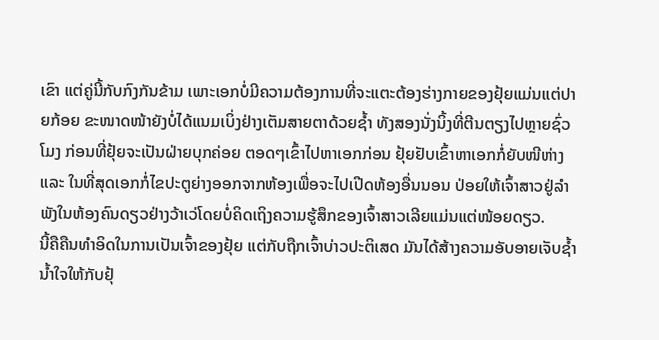ເຂົາ ແຕ່ຄູ່ນີ້ກັບກົງກັນຂ້າມ ເພາະເອກບໍ່ມີຄວາມຕ້ອງການທີ່ຈະແຕະຕ້ອງຮ່າງກາຍຂອງຢຸ້ຍແມ່ນແຕ່ປາຍກ້ອຍ ຂະໜາດໜ້າຍັງບໍ່ໄດ້ແນມເບິ່ງຢ່າງເຕັມສາຍຕາດ້ວຍຊ້ຳ ທັງສອງນັ່ງນິ້ງທີ່ຕີນຕຽງໄປຫຼາຍຊົ່ວໂມງ ກ່ອນທີ່ຢຸ້ຍຈະເປັນຝ່າຍບຸກຄ່ອຍ ຕອດໆເຂົ້າໄປຫາເອກກ່ອນ ຢຸ້ຍຢັບເຂົ້າຫາເອກກໍ່ຍັບໜີຫ່າງ ແລະ ໃນທີ່ສຸດເອກກໍ່ໄຂປະຕູຍ່າງອອກຈາກຫ້ອງເພື່ອຈະໄປເປີດຫ້ອງອື່ນນອນ ປ່ອຍໃຫ້ເຈົ້າສາວຢູ່ລຳພັງໃນຫ້ອງຄົນດຽວຢ່າງວ້າເວ່ໂດຍບໍ່ຄິດເຖິງຄວາມຮູ້ສຶກຂອງເຈົ້າສາວເລີຍແມ່ນແຕ່ໜ້ອຍດຽວ.
ນີ້ຄືຄືນທຳອິດໃນການເປັນເຈົ້າຂອງຢຸ້ຍ ແຕ່ກັບຖືກເຈົ້າບ່າວປະຕິເສດ ມັນໄດ້ສ້າງຄວາມອັບອາຍເຈັບຊ້ຳນ້ຳໃຈໃຫ້ກັບຢຸ້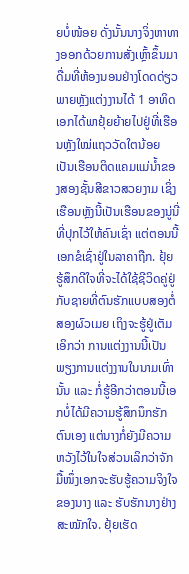ຍບໍ່ໜ້ອຍ ດັ່ງນັ້ນນາງຈິ່ງຫາທາງອອກດ້ວຍການສັ່ງເຫຼົ້າຂຶ້ນມາດື່ມທີ່ຫ້ອງນອນຢ່າງໂດດດ່ຽວ
ພາຍຫຼັງແຕ່ງງານໄດ້ 1 ອາທິດ ເອກໄດ້ພາຢຸ້ຍຍ້າຍໄປຢູ່ທີ່ເຮືອນຫຼັງໃໝ່ແຖວວັດໃຕນ້ອຍ ເປັນເຮືອນຕິດແຄມແມ່ນ້ຳຂອງສອງຊັ້ນສີຂາວສວຍງາມ ເຊິ່ງເຮືອນຫຼັງນີ້ເປັນເຮືອນຂອງນູ່ນີ່ທີ່ປຸກໄວ້ໃຫ້ຄົນເຊົ່າ ແຕ່ຕອນນີ້ເອກຂໍເຊົ່າຢູ່ໃນລາຄາຖືກ. ຢຸ້ຍຮູ້ສຶກດີໃຈທີ່ຈະໄດ້ໃຊ້ຊີວິດຄູ່ຢູ່ກັບຊາຍທີ່ຕົນຮັກແບບສອງຕໍ່ສອງຜົວເມຍ ເຖິງຈະຮູ້ຢູ່ເຕັມເອິກວ່າ ການແຕ່ງງານນີ້ເປັນພຽງການແຕ່ງງານໃນນາມເທົ່ານັ້ນ ແລະ ກໍ່ຮູ້ອີກວ່າຕອນນີ້ເອກບໍ່ໄດ້ມີຄວາມຮູ້ສຶກນຶກຮັກຕົນເອງ ແຕ່ນາງກໍ່ຍັງມີຄວາມຫວັງໄວ້ໃນໃຈສ່ວນເລິກວ່າຈັກມື້ໜຶ່ງເອກຈະຮັບຮູ້ຄວາມຈິງໃຈຂອງນາງ ແລະ ຮັບຮັກນາງຢ່າງສະໝັກໃຈ. ຢຸ້ຍເຮັດ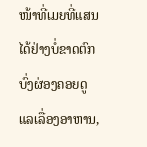ໜ້າທີ່ເມຍທີ່ແສນໄດ້ຢ່າງບໍ່ຂາດຕົກບົ່ງຜ່ອງຄອຍດູແລເລື່ອງອາຫານ,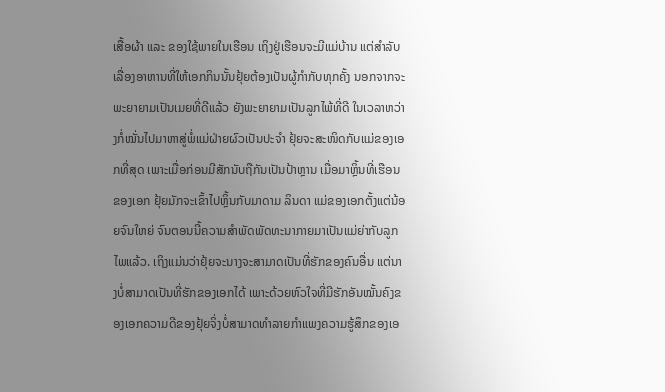ເສື້ອຜ້າ ແລະ ຂອງໃຊ້ພາຍໃນເຮືອນ ເຖິງຢູ່ເຮືອນຈະມີແມ່ບ້ານ ແຕ່ສຳລັບເລື່ອງອາຫານທີ່ໃຫ້ເອກກິນນັ້ນຢຸ້ຍຕ້ອງເປັນຜູ້ກຳກັບທຸກຄັ້ງ ນອກຈາກຈະພະຍາຍາມເປັນເມຍທີ່ດີແລ້ວ ຍັງພະຍາຍາມເປັນລູກໄພ້ທີ່ດີ ໃນເວລາຫວ່າງກໍ່ໝັ່ນໄປມາຫາສູ່ພໍ່ແມ່ຝ່າຍຜົວເປັນປະຈຳ ຢຸ້ຍຈະສະໜິດກັບແມ່ຂອງເອກທີ່ສຸດ ເພາະເມື່ອກ່ອນມີສັກນັບຖືກັນເປັນປ້າຫຼານ ເມື່ອມາຫຼິ້ນທີ່ເຮືອນຂອງເອກ ຢຸ້ຍມັກຈະເຂົ້າໄປຫຼິ້ນກັບມາດາມ ລິນດາ ແມ່ຂອງເອກຕັ້ງແຕ່ນ້ອຍຈົນໃຫຍ່ ຈົນຕອນນີ້ຄວາມສຳພັດພັດທະນາກາຍມາເປັນແມ່ຍ່າກັບລູກໄພແລ້ວ. ເຖິງແມ່ນວ່າຢຸ້ຍຈະນາງຈະສາມາດເປັນທີ່ຮັກຂອງຄົນອື່ນ ແຕ່ນາງບໍ່ສາມາດເປັນທີ່ຮັກຂອງເອກໄດ້ ເພາະດ້ວຍຫົວໃຈທີ່ມີຮັກອັນໝັ້ນຄົງຂອງເອກຄວາມດີຂອງຢຸ້ຍຈິ່ງບໍ່ສາມາດທຳລາຍກຳແພງຄວາມຮູ້ສຶກຂອງເອ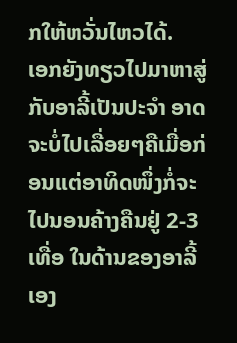ກໃຫ້ຫວັ່ນໄຫວໄດ້.
ເອກຍັງທຽວໄປມາຫາສູ່ກັບອາລີ້ເປັນປະຈຳ ອາດຈະບໍ່ໄປເລື່ອຍໆຄືເມື່ອກ່ອນແຕ່ອາທິດໜຶ່ງກໍ່ຈະໄປນອນຄ້າງຄືນຢູ່ 2-3 ເທື່ອ ໃນດ້ານຂອງອາລີ້ເອງ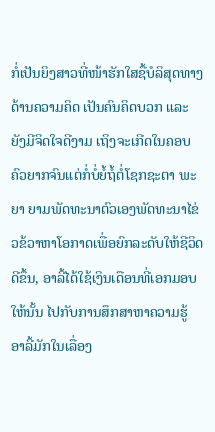ກໍ່ເປັນຍິງສາວທີ່ໜ້າຮັກໃສຊື້ບໍລິສຸດທາງດ້ານຄວາມຄິດ ເປັນຄົນຄິດບວກ ແລະ ຍັງມີຈິດໃຈດີງາມ ເຖິງຈະເກີດໃນຄອບຄົວຍາກຈົນແຕ່ກໍ່ບໍ່ຍໍ້ຖໍ້ຕໍ່ໂຊກຊະຕາ ພະຍາ ຍາມພັດທະນາຕົວເອງພັດທະນາໄຂ່ວຂ້ວາຫາໂອກາດເພື່ອຍົກລະດັບໃຫ້ຊີວິດດີຂຶ້ນ, ອາລີ້ໄດ້ໃຊ້ເງິນເດືອນທີ່ເອກມອບໃຫ້ນັ້ນ ໄປກັບການສຶກສາຫາຄວາມຮູ້ ອາລີ້ມັກໃນເລື່ອງ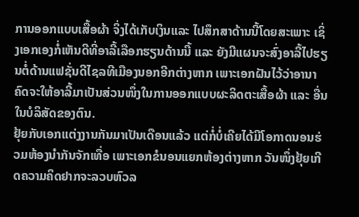ການອອກແບບເສື້ອຜ້າ ຈິ່ງໄດ້ເກັບເງິນແລະ ໄປສຶກສາດ້ານນີ້ໂດຍສະເພາະ ເຊິ່ງເອກເອງກໍ່ເຫັນດີທີ່ອາລີ້ເລືອກຮຽນດ້ານນີ້ ແລະ ຍັງມີແຜນຈະສົ່ງອາລີ້ໄປຮຽນຕໍ່ດ້ານແຟຊັ່ນດີໄຊລທີເມືອງນອກອີກຕ່າງຫາກ ເພາະເອກຝັນໄວ້ວ່າອານາຄົດຈະໃຫ້ອາລີ້ມາເປັນສ່ວນໜຶ່ງໃນການອອກແບບຜະລິດຕະເສື້ອຜ້າ ແລະ ອື່ນໃນບໍລິສັດຂອງຕົນ.
ຢຸ້ຍກັບເອກແຕ່ງງານກັນມາເປັນເດືອນແລ້ວ ແຕ່ກໍ່ບໍ່ເຄີຍໄດ້ມີໂອກາດນອນຮ່ວມຫ້ອງນຳກັນຈັກເທື່ອ ເພາະເອກຂໍນອນແຍກຫ້ອງຕ່າງຫາກ ວັນໜຶ່ງຢຸ້ຍເກີດຄວາມຄິດຢາກຈະລວບຫົວລ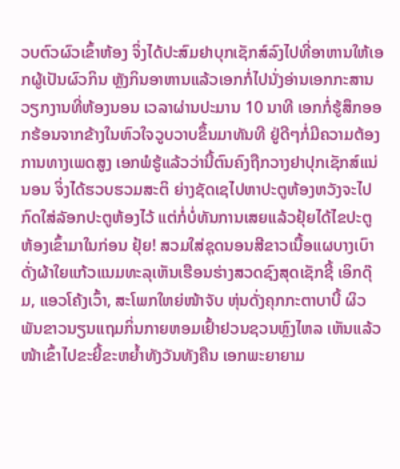ວບຕົວຜົວເຂົ້າຫ້ອງ ຈິ່ງໄດ້ປະສົມຢາບຸກເຊັກສ໌ລົງໄປທີ່ອາຫານໃຫ້ເອກຜູ້ເປັນຜົວກິນ ຫຼັງກິນອາຫານແລ້ວເອກກໍ່ໄປນັ່ງອ່ານເອກກະສານວຽກງານທີ່ຫ້ອງນອນ ເວລາຜ່ານປະມານ 10 ນາທີ ເອກກໍ່ຮູ້ສຶກອອກຮ້ອນຈາກຂ້າງໃນຫົວໃຈວູບວາບຂຶ້ນມາທັນທີ ຢູ່ດີໆກໍ່ມີຄວາມຕ້ອງການທາງເພດສູງ ເອກພໍຮູ້ແລ້ວວ່ານີ້ຕົນຄົງຖືກວາງຢາປຸກເຊັກສ໌ແນ່ນອນ ຈິ່ງໄດ້ຮວບຮວມສະຕິ ຍ່າງຊັດເຊໄປຫາປະຕູຫ້ອງຫວັງຈະໄປກົດໃສ່ລັອກປະຕູຫ້ອງໄວ້ ແຕ່ກໍ່ບໍ່ທັນການເສຍແລ້ວຢຸ້ຍໄດ້ໄຂປະຕູຫ້ອງເຂົ້າມາໃນກ່ອນ ຢຸ້ຍ! ສວມໃສ່ຊຸດນອນສີຂາວເນື້ອແຜບາງເບົາດັ່ງຜ້າໃຍແກ້ວແນມທະລຸເຫັນເຮືອນຮ່າງສວດຊົງສຸດເຊັກຊີ້ ເອິກດຸ໊ມ, ແອວໂຄ້ງເວົ້າ, ສະໂພກໃຫຍ່ໜ້າຈັບ ຫຸ່ນດັ່ງຄຸກກະຕາບາບີ້ ຜິວພັນຂາວນຽນແຖມກິ່ນກາຍຫອມເຢົ້າຢວນຊວນຫຼົງໄຫລ ເຫັນແລ້ວໜ້າເຂົ້າໄປຂະຍີ້ຂະຫຍ້ຳທັງວັນທັງຄືນ ເອກພະຍາຍາມ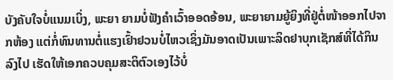ບັງຄັບໃຈບໍ່ແນມເບິ່ງ, ພະຍາ ຍາມບໍ່ຟັງຄຳເວົ້າອອດອ້ອນ, ພະຍາຍາມຍູ້ຍິງທີ່ຢູ່ຕໍ່ໜ້າອອກໄປຈາກຫ້ອງ ແຕ່ກໍ່ທົນທານຕໍ່ແຮງເຢົ້າຢວນບໍ່ໄຫວເຊິ່ງມັນອາດເປັນເພາະລິດຢາບຸກເຊັກສ໌ທີ່ໄດ້ກິນລົງໄປ ເຮັດໃຫ້ເອກຄວບຄຸມສະຕິຕົວເອງໄວ້ບໍ່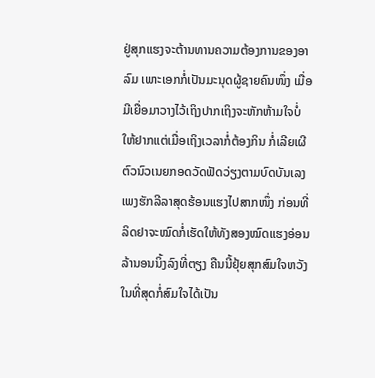ຢູ່ສຸກແຮງຈະຕ້ານທານຄວາມຕ້ອງການຂອງອາລົມ ເພາະເອກກໍ່ເປັນມະນຸດຜູ້ຊາຍຄົນໜຶ່ງ ເມື່ອມີເຍື່ອມາວາງໄວ້ເຖິງປາກເຖິງຈະຫັກຫ້າມໃຈບໍ່ໃຫ້ຢາກແຕ່ເມື່ອເຖິງເວລາກໍ່ຕ້ອງກິນ ກໍ່ເລີຍເຜີຕົວນົວເນຍກອດວັດຟັດວ່ຽງຕາມບົດບັນເລງເພງຮັກລີລາສຸດຮ້ອນແຮງໄປສາກໜຶ່ງ ກ່ອນທີ່ລິດຢາຈະໝົດກໍ່ເຮັດໃຫ້ທັງສອງໝົດແຮງອ່ອນລ້ານອນນິ້ງລົງທີ່ຕຽງ ຄືນນີ້ຢຸ້ຍສຸກສົມໃຈຫວັງ ໃນທີ່ສຸດກໍ່ສົມໃຈໄດ້ເປັນ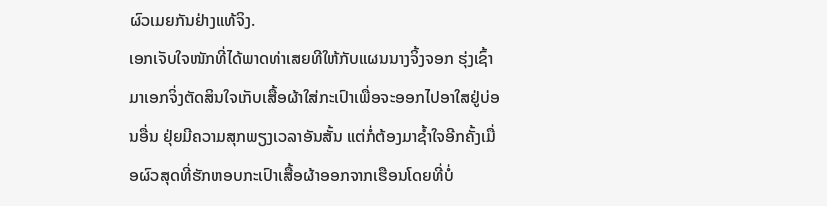ຜົວເມຍກັນຢ່າງແທ້ຈິງ.
ເອກເຈັບໃຈໜັກທີ່ໄດ້ພາດທ່າເສຍທີໃຫ້ກັບແຜນນາງຈິ້ງຈອກ ຮຸ່ງເຊົ້າມາເອກຈິ່ງຕັດສິນໃຈເກັບເສື້ອຜ້າໃສ່ກະເປົາເພື່ອຈະອອກໄປອາໃສຢູ່ບ່ອນອື່ນ ຢຸ່ຍມີຄວາມສຸກພຽງເວລາອັນສັ້ນ ແຕ່ກໍ່ຕ້ອງມາຊ້ຳໃຈອີກຄັ້ງເມື່ອຜົວສຸດທີ່ຮັກຫອບກະເປົາເສື້ອຜ້າອອກຈາກເຮືອນໂດຍທີ່ບໍ່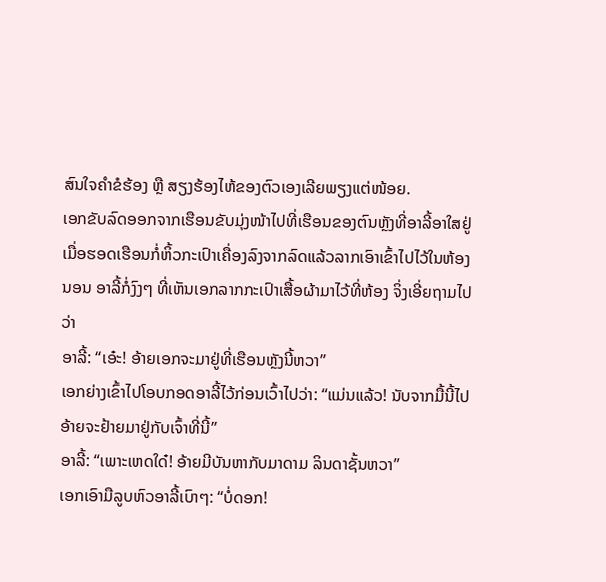ສົນໃຈຄຳຂໍຮ້ອງ ຫຼື ສຽງຮ້ອງໄຫ້ຂອງຕົວເອງເລີຍພຽງແຕ່ໜ້ອຍ.
ເອກຂັບລົດອອກຈາກເຮືອນຂັບມຸ່ງໜ້າໄປທີ່ເຮືອນຂອງຕົນຫຼັງທີ່ອາລີ້ອາໃສຢູ່ ເມື່ອຮອດເຮືອນກໍ່ຫິ້ວກະເປົາເຄື່ອງລົງຈາກລົດແລ້ວລາກເອົາເຂົ້າໄປໄວ້ໃນຫ້ອງນອນ ອາລີ້ກໍ່ງົງໆ ທີ່ເຫັນເອກລາກກະເປົາເສື້ອຜ້າມາໄວ້ທີ່ຫ້ອງ ຈິ່ງເອີ່ຍຖາມໄປວ່າ
ອາລີ້: “ເອ໋ະ! ອ້າຍເອກຈະມາຢູ່ທີ່ເຮືອນຫຼັງນີ້ຫວາ”
ເອກຍ່າງເຂົ້າໄປໂອບກອດອາລີ້ໄວ້ກ່ອນເວົ້າໄປວ່າ: “ແມ່ນແລ້ວ! ນັບຈາກມື້ນີ້ໄປອ້າຍຈະຢ້າຍມາຢູ່ກັບເຈົ້າທີ່ນີ້”
ອາລີ້: “ເພາະເຫດໃດ໋! ອ້າຍມີບັນຫາກັບມາດາມ ລິນດາຊັ້ນຫວາ”
ເອກເອົາມືລູບຫົວອາລີ້ເບົາໆ: “ບໍ່ດອກ!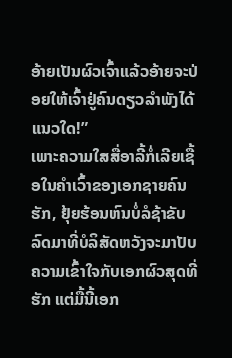ອ້າຍເປັນຜົວເຈົ້າແລ້ວອ້າຍຈະປ່ອຍໃຫ້ເຈົ້າຢູ່ຄົນດຽວລຳພັງໄດ້ແນວໃດ!”
ເພາະຄວາມໃສສື່ອາລີ້ກໍ່ເລີຍເຊື້ອໃນຄຳເວົ້າຂອງເອກຊາຍຄົນຮັກ, ຢຸ້ຍຮ້ອນຫົນບໍ່ລໍຊ້າຂັບລົດມາທີ່ບໍລິສັດຫວັງຈະມາປັບຄວາມເຂົ້າໃຈກັບເອກຜົວສຸດທີ່ຮັກ ແຕ່ມື້ນີ້ເອກ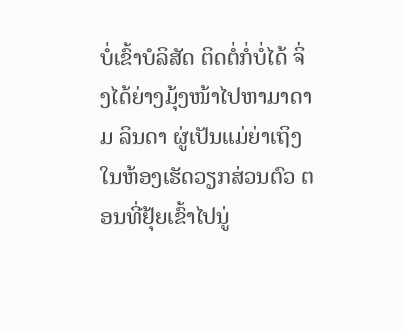ບໍ່ເຂົ້າບໍລິສັດ ຕິດຕໍ່ກໍ່ບໍ່ໄດ້ ຈິ່ງໄດ້ຍ່າງມຸ້ງໜ້າໄປຫາມາດາມ ລິນດາ ຜູ່ເປັນແມ່ຍ່າເຖິງໃນຫ້ອງເຮັດວຽກສ່ວນຕົວ ຕອນທີ່ຢຸ້ຍເຂົ້າໄປນູ່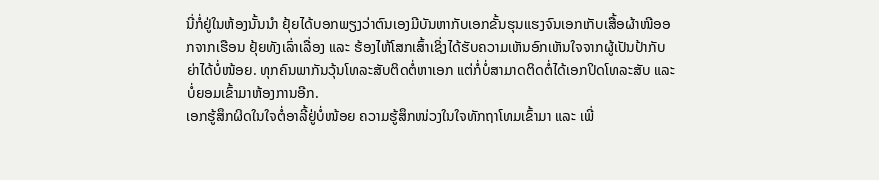ນີ່ກໍ່ຢູ່ໃນຫ້ອງນັ້ນນຳ ຢຸ້ຍໄດ້ບອກພຽງວ່າຕົນເອງມີບັນຫາກັບເອກຂັ້ນຮຸນແຮງຈົນເອກເກັບເສື້ອຜ້າໜີອອກຈາກເຮືອນ ຢຸ້ຍທັງເລົ່າເລື່ອງ ແລະ ຮ້ອງໄຫ້ໂສກເສົ້າເຊິ່ງໄດ້ຮັບຄວາມເຫັນອົກເຫັນໃຈຈາກຜູ້ເປັນປ້າກັບຍ່າໄດ້ບໍ່ໜ້ອຍ. ທຸກຄົນພາກັນວຸ້ນໂທລະສັບຕິດຕໍ່ຫາເອກ ແຕ່ກໍ່ບໍ່ສາມາດຕິດຕໍ່ໄດ້ເອກປິດໂທລະສັບ ແລະ ບໍ່ຍອມເຂົ້າມາຫ້ອງການອີກ.
ເອກຮູ້ສຶກຜິດໃນໃຈຕໍ່ອາລີ້ຢູ່ບໍ່ໜ້ອຍ ຄວາມຮູ້ສຶກໜ່ວງໃນໃຈທັກຖາໂທມເຂົ້າມາ ແລະ ເພີ່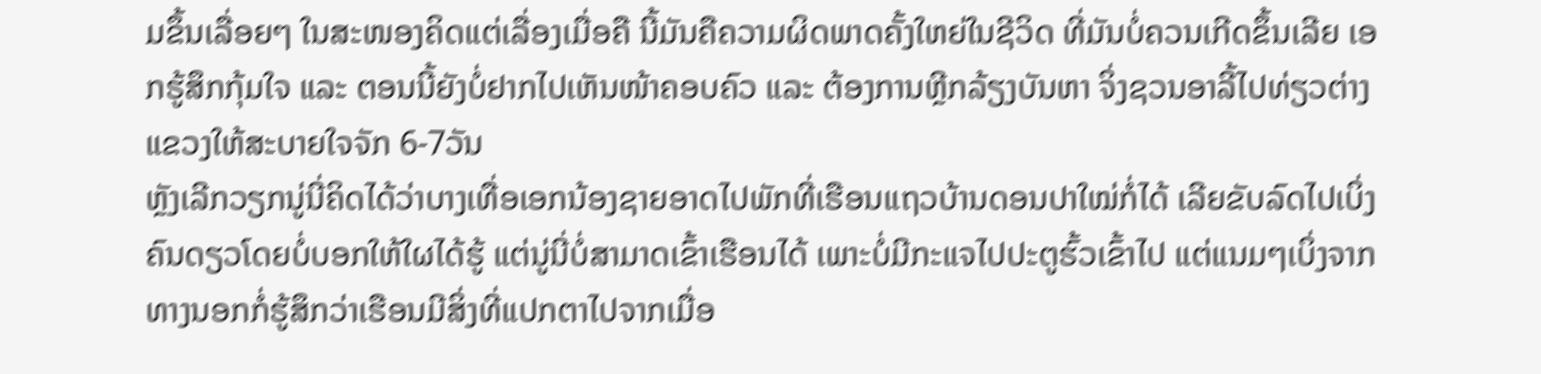ມຂຶ້ນເລື່ອຍໆ ໃນສະໜອງຄິດແຕ່ເລື່ອງເມື່ອຄື ນີ້ມັນຄືຄວາມຜິດພາດຄັ້ງໃຫຍ່ໃນຊີວິດ ທີ່ມັນບໍ່ຄວນເກີດຂຶ້ນເລີຍ ເອກຮູ້ສຶກກຸ້ມໃຈ ແລະ ຕອນນີ້ຍັງບໍ່ຢາກໄປເຫັນໜ້າຄອບຄົວ ແລະ ຕ້ອງການຫຼີກລ້ຽງບັນຫາ ຈິ່ງຊວນອາລີ້ໄປທ່ຽວຕ່າງແຂວງໃຫ້ສະບາຍໃຈຈັກ 6-7ວັນ
ຫຼັງເລີກວຽກນູ່ນີ່ຄິດໄດ້ວ່າບາງເທື່ອເອກນ້ອງຊາຍອາດໄປພັກທີ່ເຮືອນແຖວບ້ານດອນປາໃໝ່ກໍ່ໄດ້ ເລີຍຂັບລົດໄປເບິ່ງຄົນດຽວໂດຍບໍ່ບອກໃຫ້ໃຜໄດ້ຮູ້ ແຕ່ນູ່ນີ່ບໍ່ສາມາດເຂົ້າເຮືອນໄດ້ ເພາະບໍ່ມີກະແຈໄປປະຕູຮົ້ວເຂົ້າໄປ ແຕ່ແນມໆເບິ່ງຈາກທາງນອກກໍ່ຮູ້ສຶກວ່າເຮືອນມີສິ່ງທີ່ແປກຕາໄປຈາກເມື່ອ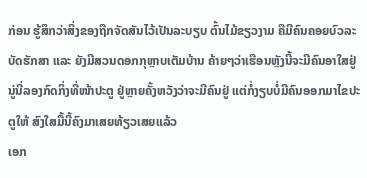ກ່ອນ ຮູ້ສຶກວ່າສິ່ງຂອງຖືກຈັດສັນໄວ້ເປັນລະບຽບ ຕົ້ນໄມ້ຂຽວງາມ ຄືມີຄົນຄອຍບົວລະບັດຮັກສາ ແລະ ຍັງມີສວນດອກກຸຫຼາບເຕັມບ້ານ ຄ້າຍໆວ່າເຮືອນຫຼັງນີ້ຈະມີຄົນອາໃສຢູ່ ນູ່ນີ່ລອງກົດກິ່ງທີ່ໜ້າປະຕູ ຢູ່ຫຼາຍຄັ້ງຫວັງວ່າຈະມີຄົນຢູ່ ແຕ່ກໍ່ງຽບບໍ່ມີຄົນອອກມາໄຂປະຕູໃຫ້ ສົງໃສມື້ນີ້ຄົງມາເສຍທ້ຽວເສຍແລ້ວ
ເອກ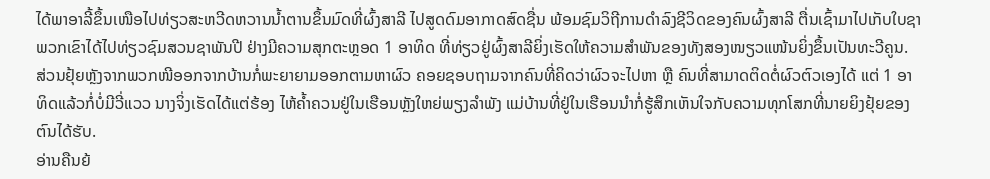ໄດ້ພາອາລີ້ຂຶ້ນເໜືອໄປທ່ຽວສະຫວີດຫວານນ້ຳຕານຂຶ້ນມົດທີ່ຜົ້ງສາລີ ໄປສູດດົມອາກາດສົດຊື່ນ ພ້ອມຊົມວິຖີການດຳລົງຊີວິດຂອງຄົນຜົ້ງສາລີ ຕື່ນເຊົ້າມາໄປເກັບໃບຊາ ພວກເຂົາໄດ້ໄປທ່ຽວຊົມສວນຊາພັນປີ ຢ່າງມີຄວາມສຸກຕະຫຼອດ 1 ອາທິດ ທີ່ທ່ຽວຢູ່ຜົ້ງສາລີຍິ່ງເຮັດໃຫ້ຄວາມສຳພັນຂອງທັງສອງໜຽວແໜ້ນຍິ່ງຂຶ້ນເປັນທະວີຄູນ.
ສ່ວນຢຸ້ຍຫຼັງຈາກພວກໜີອອກຈາກບ້ານກໍ່ພະຍາຍາມອອກຕາມຫາຜົວ ຄອຍຊອບຖາມຈາກຄົນທີ່ຄິດວ່າຜົວຈະໄປຫາ ຫຼື ຄົນທີ່ສາມາດຕິດຕໍ່ຜົວຕົວເອງໄດ້ ແຕ່ 1 ອາທິດແລ້ວກໍ່ບໍ່ມີວີ່ແວວ ນາງຈິ່ງເຮັດໄດ້ແຕ່ຮ້ອງ ໄຫ້ຄ້ຳຄວນຢູ່ໃນເຮືອນຫຼັງໃຫຍ່ພຽງລຳພັງ ແມ່ບ້ານທີ່ຢູ່ໃນເຮືອນນຳກໍ່ຮູ້ສຶກເຫັນໃຈກັບຄວາມທຸກໂສກທີ່ນາຍຍິງຢຸ້ຍຂອງຕົນໄດ້ຮັບ.
ອ່ານຄືນຍ້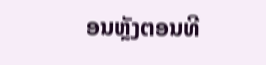ອນຫຼັງຕອນທີ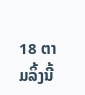18 ຕາມລິ້ງນີ້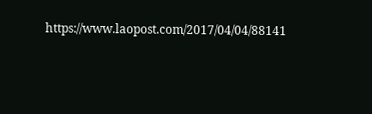https://www.laopost.com/2017/04/04/88141